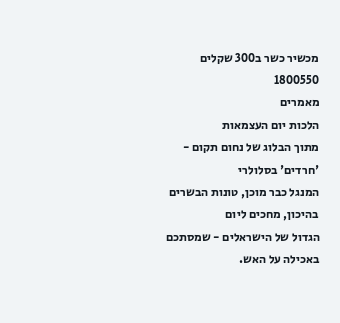מכשיר כשר ב300 שקלים
1800550
מאמרים
הלכות יום העצמאות
מתוך הבלוג של נחום תקום - 'חרדים' בסלולרי
המנגל כבר מוכן, טונות הבשרים בהיכון, מחכים ליום
הגדול של הישראלים - שמסתכם באכילה על האש.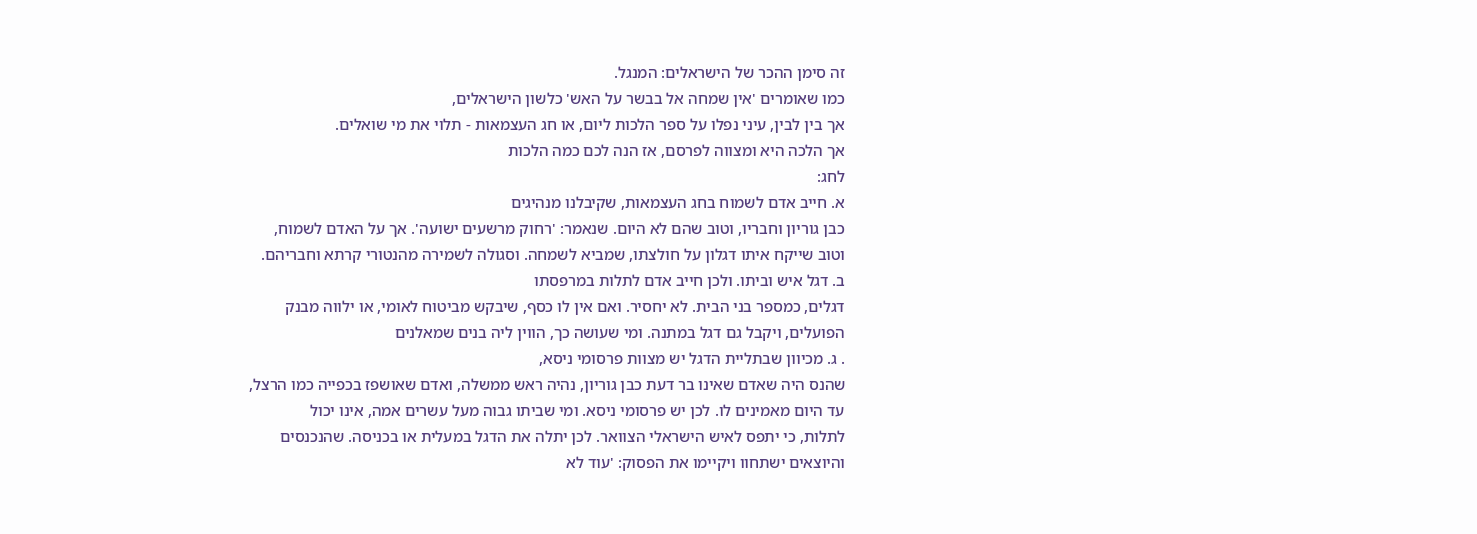זה סימן ההכר של הישראלים: המנגל.
כמו שאומרים 'אין שמחה אל בבשר על האש' כלשון הישראלים,
אך בין לבין, עיני נפלו על ספר הלכות ליום, או חג העצמאות - תלוי את מי שואלים.
אך הלכה היא ומצווה לפרסם, אז הנה לכם כמה הלכות
לחג:
א. חייב אדם לשמוח בחג העצמאות, שקיבלנו מנהיגים
כבן גוריון וחבריו, וטוב שהם לא היום. שנאמר: 'רחוק מרשעים ישועה'. אך על האדם לשמוח,
וטוב שייקח איתו דגלון על חולצתו, שמביא לשמחה. וסגולה לשמירה מהנטורי קרתא וחבריהם.
ב. דגל איש וביתו. ולכן חייב אדם לתלות במרפסתו
דגלים, כמספר בני הבית. לא יחסיר. ואם אין לו כסף, שיבקש מביטוח לאומי, או ילווה מבנק
הפועלים, ויקבל גם דגל במתנה. ומי שעושה כך, הווין ליה בנים שמאלנים
. ג. מכיוון שבתליית הדגל יש מצוות פרסומי ניסא,
שהנס היה שאדם שאינו בר דעת כבן גוריון, נהיה ראש ממשלה, ואדם שאושפז בכפייה כמו הרצל,
עד היום מאמינים לו. לכן יש פרסומי ניסא. ומי שביתו גבוה מעל עשרים אמה, אינו יכול
לתלות, כי יתפס לאיש הישראלי הצוואר. לכן יתלה את הדגל במעלית או בכניסה. שהנכנסים
והיוצאים ישתחוו ויקיימו את הפסוק: 'עוד לא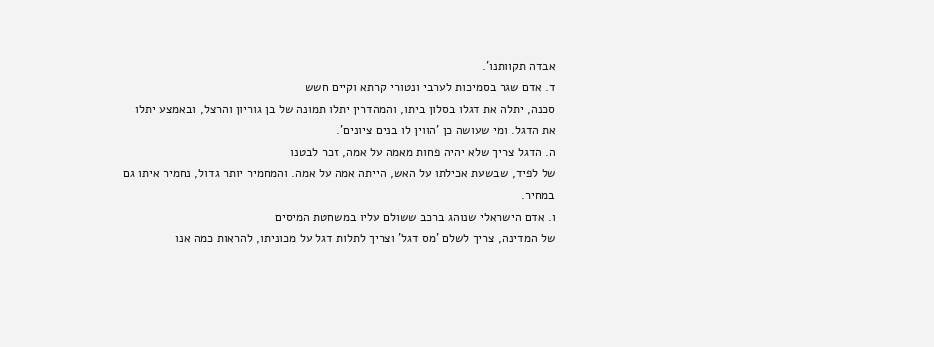אבדה תקוותנו'.
ד. אדם שגר בסמיכות לערבי ונטורי קרתא וקיים חשש
סכנה, יתלה את דגלו בסלון ביתו, והמהדרין יתלו תמונה של בן גוריון והרצל, ובאמצע יתלו
את הדגל. ומי שעושה כן 'הווין לו בנים ציונים'.
ה. הדגל צריך שלא יהיה פחות מאמה על אמה, זכר לבטנו
של לפיד, שבשעת אכילתו על האש, הייתה אמה על אמה. והמחמיר יותר גדול, נחמיר איתו גם
במחיר.
ו. אדם הישראלי שנוהג ברכב ששולם עליו במשחטת המיסים
של המדינה, צריך לשלם 'מס דגל' וצריך לתלות דגל על מכוניתו, להראות כמה אנו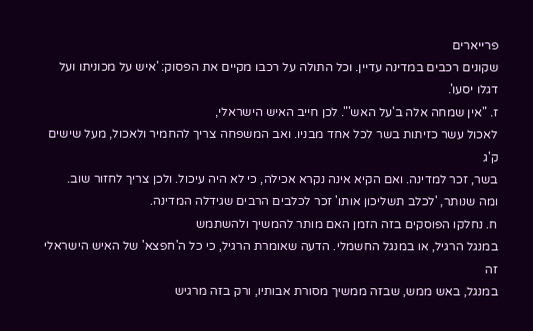פרייארים
שקונים רכבים במדינה עדיין. וכל התולה על רכבו מקיים את הפסוק: 'איש על מכוניתו ועל
דגלו יסעו'.
ז. "אין שמחה אלה ב'על האש'". לכן חייב האיש הישראלי,
לאכול עשר כזיתות בשר לכל אחד מבניו. ואב המשפחה צריך להחמיר ולאכול, מעל שישים ק'ג
בשר, זכר למדינה. ואם הקיא אינה נקרא אכילה, כי לא היה עיכול. ולכן צריך לחזור שוב.
ומה שנותר, 'לכלב תשליכון אותו' זכר לכלבים הרבים שגידלה המדינה.
ח. נחלקו הפוסקים בזה הזמן האם מותר להמשיך ולהשתמש
במנגל הרגיל, או במנגל החשמלי. הדעה שאומרת הרגיל, כי כל ה'חפצא' של האיש הישראלי זה
במנגל, באש ממש, שבזה ממשיך מסורת אבותיו, ורק בזה מרגיש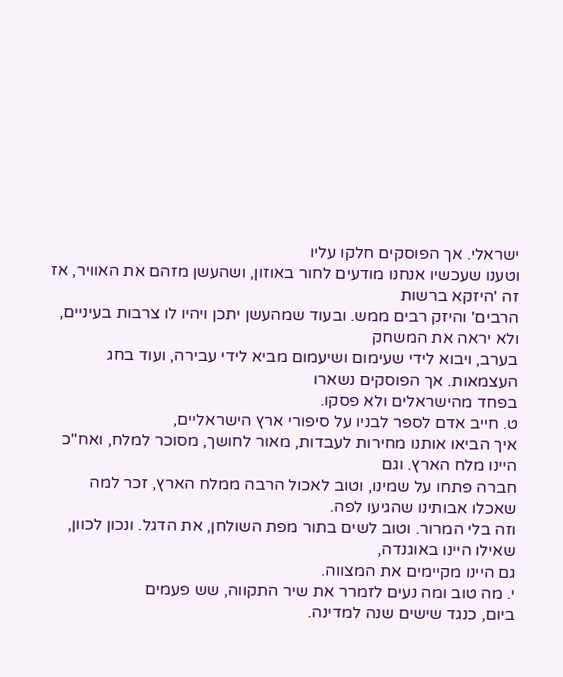ישראלי. אך הפוסקים חלקו עליו
וטענו שעכשיו אנחנו מודעים לחור באוזון, ושהעשן מזהם את האוויר, אז זה 'היזקא ברשות
הרבים' והיזק רבים ממש. ובעוד שמהעשן יתכן ויהיו לו צרבות בעיניים, ולא יראה את המשחק
בערב, ויבוא לידי שעימום ושיעמום מביא לידי עבירה, ועוד בחג העצמאות. אך הפוסקים נשארו
בפחד מהישראלים ולא פסקו.
ט. חייב אדם לספר לבניו על סיפורי ארץ הישראליים,
איך הביאו אותנו מחירות לעבדות, מאור לחושך, מסוכר למלח, ואח"כ היינו מלח הארץ. וגם
חברה פתחו על שמינו, וטוב לאכול הרבה ממלח הארץ, זכר למה שאכלו אבותינו שהגיעו לפה.
וזה בלי המרור. וטוב לשים בתור מפת השולחן, את הדגל. ונכון לכוון, שאילו היינו באוגנדה,
גם היינו מקיימים את המצווה.
י. מה טוב ומה נעים לזמרר את שיר התקווה, שש פעמים
ביום, כנגד שישים שנה למדינה.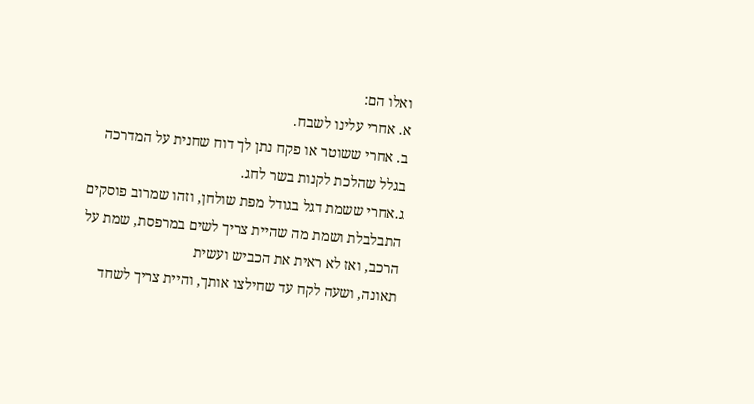ואלו הם:
א. אחרי עלינו לשבח.
ב. אחרי ששוטר או פקח נתן לך דוח שחנית על המדרכה
בגלל שהלכת לקנות בשר לחג.
ג.אחרי ששמת דגל בגודל מפת שולחן, וזהו שמרוב פוסקים
התבלבלת ושמת מה שהיית צריך לשים במרפסת, שמת על הרכב, ואז לא ראית את הכביש ועשית
תאונה, ושעה לקח עד שחילצו אותך, והיית צריך לשחד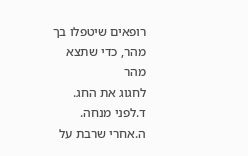רופאים שיטפלו בך מהר, כדי שתצא מהר
לחגוג את החג.
ד.לפני מנחה.
ה.אחרי שרבת על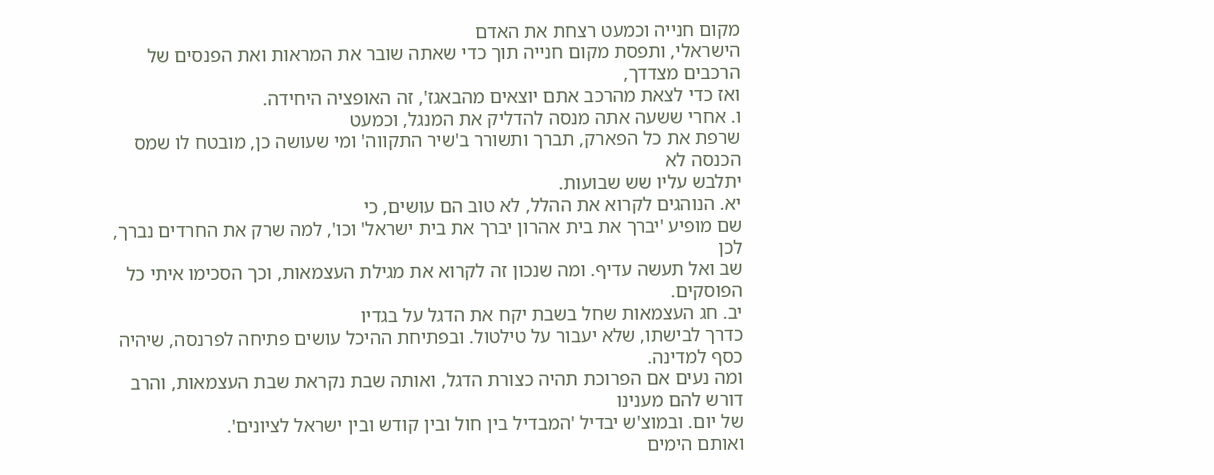מקום חנייה וכמעט רצחת את האדם
הישראלי, ותפסת מקום חנייה תוך כדי שאתה שובר את המראות ואת הפנסים של הרכבים מצדדך,
ואז כדי לצאת מהרכב אתם יוצאים מהבאגז', זה האופציה היחידה.
ו. אחרי ששעה אתה מנסה להדליק את המנגל, וכמעט
שרפת את כל הפארק, תברך ותשורר ב'שיר התקווה' ומי שעושה כן, מובטח לו שמס הכנסה לא
יתלבש עליו שש שבועות.
יא. הנוהגים לקרוא את ההלל, לא טוב הם עושים, כי
שם מופיע 'יברך את בית אהרון יברך את בית ישראל' וכו', למה שרק את החרדים נברך, לכן
שב ואל תעשה עדיף. ומה שנכון זה לקרוא את מגילת העצמאות, וכך הסכימו איתי כל הפוסקים.
יב. חג העצמאות שחל בשבת יקח את הדגל על בגדיו
כדרך לבישתו, שלא יעבור על טילטול. ובפתיחת ההיכל עושים פתיחה לפרנסה, שיהיה כסף למדינה.
ומה נעים אם הפרוכת תהיה כצורת הדגל, ואותה שבת נקראת שבת העצמאות, והרב דורש להם מענינו
של יום. ובמוצ'ש יבדיל 'המבדיל בין חול ובין קודש ובין ישראל לציונים'.
ואותם הימים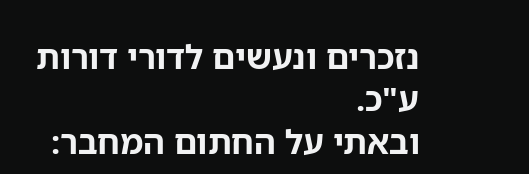נזכרים ונעשים לדורי דורות ע"כ.
ובאתי על החתום המחבר: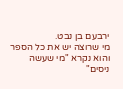ירבעם בן נבט.
מי שרוצה יש את כל הספר והוא נקרא "מי שעשה
ניסים"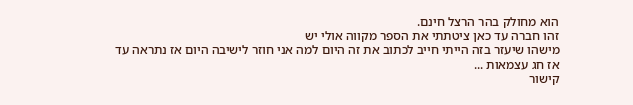הוא מחולק בהר הרצל חינם.
זהו חברה עד כאן ציטתתי את הספר מקווה אולי יש
מישהו שיעזר בזה הייתי חייב לכתוב את זה היום למה אני חוזר לישיבה היום אז נתראה עד
אז חג עצמאות ...
קישור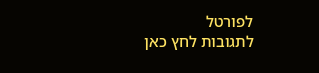לפורטל
לתגובות לחץ כאן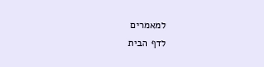למאמרים
לדף הבית